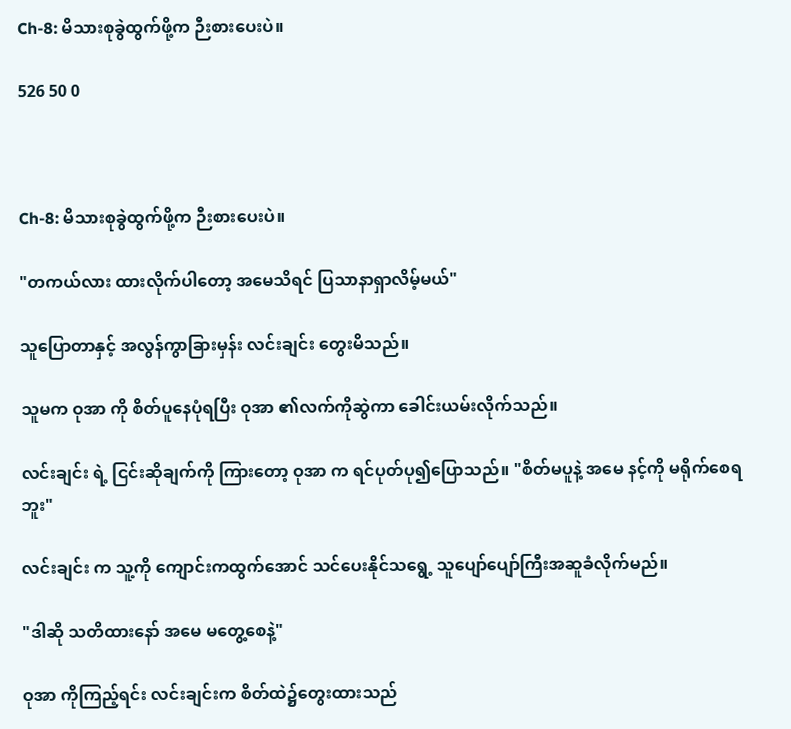Ch-8: မိသားစုခွဲထွက်ဖို့က ဉီးစားပေးပဲ။

526 50 0



Ch-8: မိသားစုခွဲထွက်ဖို့က ဉီးစားပေးပဲ။

"တကယ်လား ထားလိုက်ပါတော့ အ‌မေသိရင် ပြသာနာရှာလိမ့်မယ်"

သူပြောတာနှင့် အလွန်ကွာခြားမှန်း လင်းချင်း တွေးမိသည်။

သူမက ဝုအာ ကို စိတ်ပူနေပုံရပြီး ဝုအာ ၏လက်ကိုဆွဲကာ ခေါင်းယမ်းလိုက်သည်။

လင်းချင်း ရဲ့ ငြင်းဆိုချက်ကို ကြားတော့ ဝုအာ က ရင်ပုတ်ပု၍ပြောသည်။ "စိတ်မပူနဲ့ အမေ နင့်ကို မရိုက်စေရဘူး"

လင်းချင်း က သူ့ကို ကျောင်းကထွက်အောင် သင်ပေးနိုင်သရွေ့ သူပျော်ပျော်ကြီးအဆူခံလိုက်မည်။

"ဒါဆို သတိထားနော် အမေ မတွေ့စေနဲ့"

ဝုအာ ကိုကြည့်ရင်း လင်းချင်းက စိတ်ထဲ၌တွေးထားသည်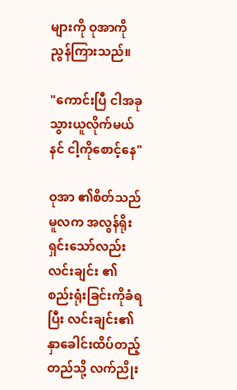များကို ဝုအာကို ညွန်ကြားသည်။

"ကောင်းပြီ ငါအခု သွားယူလိုက်မယ် နင် ငါ့ကိုစောင့်နေ"

ဝုအာ ၏စိတ်သည် မူလက အလွန်ရိုးရှင်းသော်လည်း လင်းချင်း ၏ စည်းရုံးခြင်းကိုခံရပြီး လင်းချင်း၏နှာခေါင်းထိပ်တည့်တည်သို့ လက်ညိုး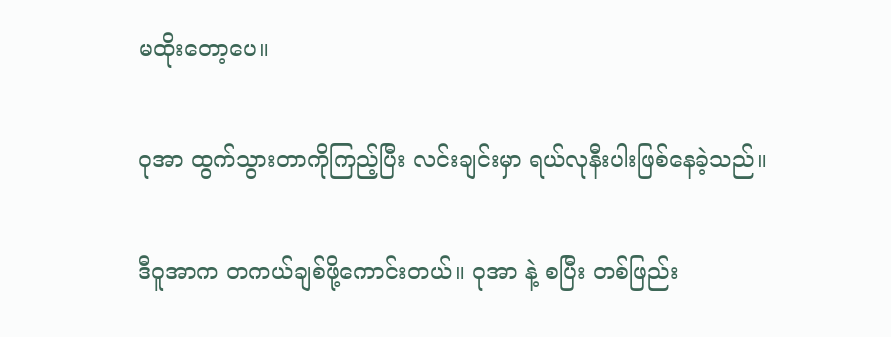မထိုးတော့ပေ။

ဝုအာ ထွက်သွားတာကိုကြည့်ပြီး လင်းချင်းမှာ ရယ်လုနီးပါးဖြစ်နေခဲ့သည်။

ဒီဝူအာက တကယ်ချစ်ဖို့ကောင်းတယ်။ ဝုအာ နဲ့ စပြီး တစ်ဖြည်း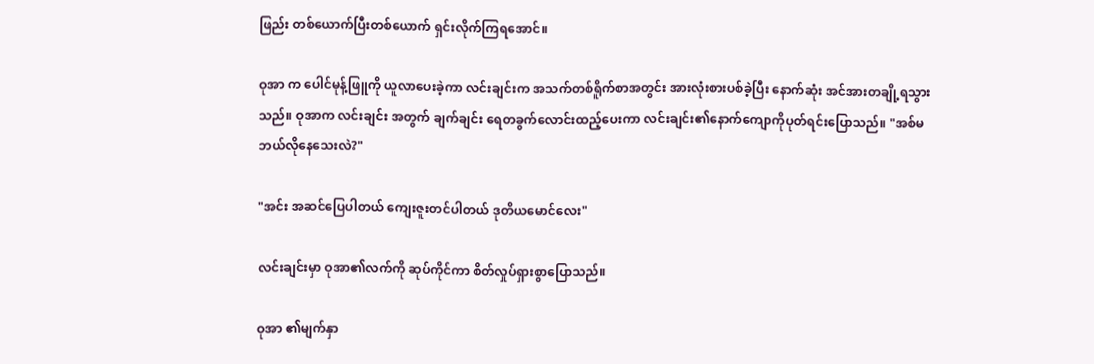ဖြည်း တစ်ယောက်ပြီးတစ်ယောက် ရှင်းလိုက်ကြရအောင်။

ဝုအာ က ပေါင်မုန့်ဖြူကို ယူလာပေးခဲ့ကာ လင်းချင်းက အသက်တစ်ရိူက်စာအတွင်း အားလုံးစားပစ်ခဲ့ပြီး နောက်ဆုံး အင်အားတချို့ရသွားသည်။ ဝုအာက လင်းချင်း အတွက် ချက်ချင်း ရေတခွက်လောင်းထည့်ပေးကာ လင်းချင်း၏နောက်ကျောကိုပုတ်ရင်းပြောသည်။ "အစ်မ ဘယ်လိုနေသေးလဲ?"

"အင်း အဆင်ပြေပါတယ် ကျေးဇူးတင်ပါတယ် ဒုတိယမောင်လေး"

လင်းချင်းမှာ ဝုအာ၏လက်ကို ဆုပ်ကိုင်ကာ စိတ်လှုပ်ရှားစွာပြောသည်။

ဝုအာ ၏မျက်နှာ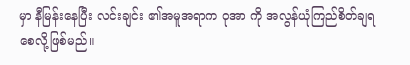မှာ နီမြန်းနေပြီး လင်းချင်း ၏အမူအရာက ဝုအာ ကို အလွန်ယုံကြည်စိတ်ချရစေလို့ဖြစ်မည်။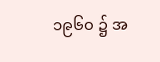၁၉၆၀ ၌ အ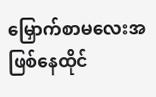မြှောက်စာမလေးအဖြစ်နေထိုင်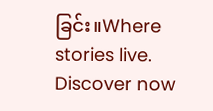ခြင်း။Where stories live. Discover now